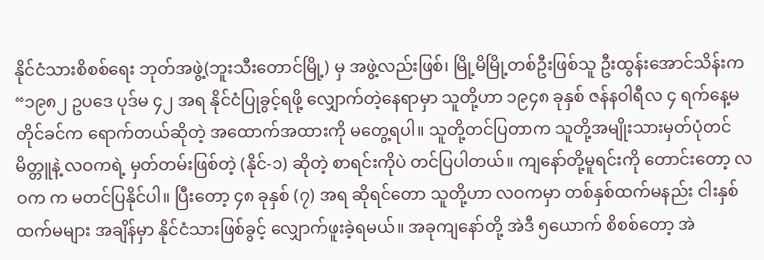နိုင်ငံသားစိစစ်ရေး ဘုတ်အဖွဲ့(ဘူးသီးတောင်မြို့) မှ အဖွဲ့လည်းဖြစ်၊ မြို့မိမြို့တစ်ဦးဖြစ်သူ ဦးထွန်းအောင်သိန်းက “၁၉၈၂ ဥပဒေ ပုဒ်မ ၄၂ အရ နိုင်ငံပြုခွင့်ရဖို့ လျှောက်တဲ့နေရာမှာ သူတို့ဟာ ၁၉၄၈ ခုနှစ် ဇန်နဝါရီလ ၄ ရက်နေ့မတိုင်ခင်က ရောက်တယ်ဆိုတဲ့ အထောက်အထားကို မတွေ့ရပါ။ သူတို့တင်ပြတာက သူတို့အမျိုးသားမှတ်ပုံတင် မိတ္တူနဲ့ လဝကရဲ့ မှတ်တမ်းဖြစ်တဲ့ (နိုင်-၁) ဆိုတဲ့ စာရင်းကိုပဲ တင်ပြပါတယ်။ ကျနော်တို့မူရင်းကို တောင်းတော့ လဝက က မတင်ပြနိုင်ပါ။ ပြီးတော့ ၄၈ ခုနှစ် (၇) အရ ဆိုရင်တော သူတို့ဟာ လဝကမှာ တစ်နှစ်ထက်မနည်း ငါးနှစ်ထက်မများ အချိန်မှာ နိုင်ငံသားဖြစ်ခွင့် လျှောက်ဖူးခဲ့ရမယ်။ အခုကျနော်တို့ အဲဒီ ၅ယောက် စိစစ်တော့ အဲ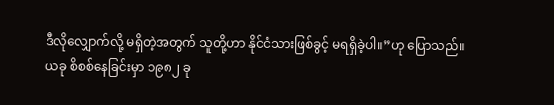ဒီလိုလျှောက်လို့ မရှိတဲ့အတွက် သူတို့ဟာ နိုင်ငံသားဖြစ်ခွင့် မရရှိခဲ့ပါ။”ဟု ပြောသည်။
ယခု စိစစ်နေခြင်းမှာ ၁၉၈၂ ခု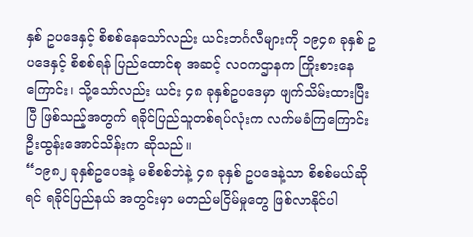နှစ် ဥပဒေနှင့် စိစစ်နေသော်လည်း ယင်းဘင်္ဂလီများကို ၁၉၄၈ ခုနှစ် ဥပဒေနှင့် စိစစ်ရန် ပြည်ထောင်စု အဆင့် လဝကဌာနက ကြိုးစားနေကြောင်း၊ သို့သော်လည်း ယင်း ၄၈ ခုနှစ်ဥပဒေမှာ ဖျက်သိမ်းထားပြီးပြီ ဖြစ်သည့်အတွက် ရခိုင်ပြည်သူတစ်ရပ်လုံးက လက်မခံကြကြောင်း ဦးထွန်းအောင်သိန်းက ဆိုသည်။
“၁၉၈၂ ခုနှစ်ဥပေဒနဲ့ မစိစစ်ဘဲနဲ့ ၄၈ ခုနှစ် ဥပဒေနဲ့သာ စိစစ်မယ်ဆိုရင် ရခိုင်ပြည်နယ် အတွင်းမှာ မတည်မငြိမ်မှုတွေ ဖြစ်လာနိုင်ပါ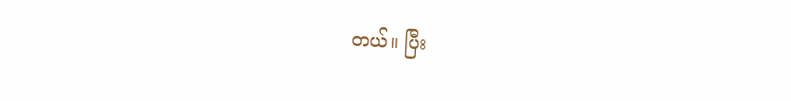တယ်။ ပြီး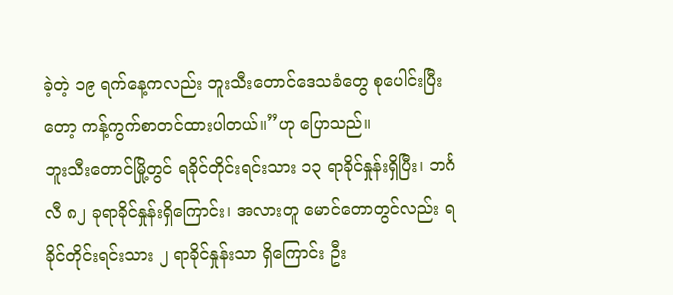ခဲ့တဲ့ ၁၉ ရက်နေ့ကလည်း ဘူးသီးတောင်ဒေသခံတွေ စုပေါင်းပြီးတော့ ကန့်ကွက်စာတင်ထားပါတယ်။”ဟု ပြောသည်။
ဘူးသီးတောင်မြို့တွင် ရခိုင်တိုင်းရင်းသား ၁၃ ရာခိုင်နှုန်းရှိပြီး၊ ဘင်္ဂလီ ၈၂ ခုရာခိုင်နှုန်းရှိကြောင်း၊ အလားတူ မောင်တောတွင်လည်း ရခိုင်တိုင်းရင်းသား ၂ ရာခိုင်နှုန်းသာ ရှိကြောင်း ဦး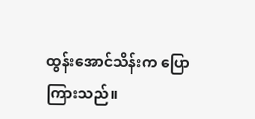ထွန်းအောင်သိန်းက ပြောကြားသည်။